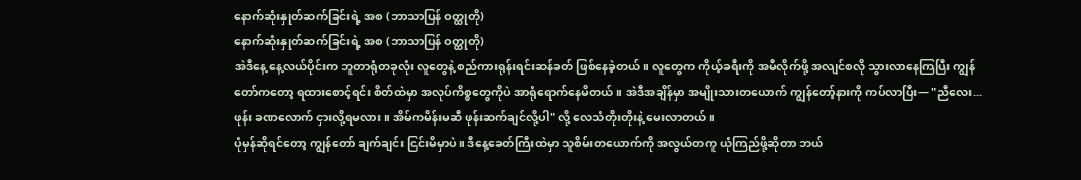နောက်ဆုံးနှုတ်ဆက်ခြင်းရဲ့ အစ (ဘာသာပြန် ဝတ္ထုတို)
နောက်ဆုံးနှုတ်ဆက်ခြင်းရဲ့ အစ (ဘာသာပြန် ဝတ္ထုတို)
အဲဒီနေ့ နေ့လယ်ပိုင်းက ဘူတာရုံတခုလုံး လူတွေနဲ့ စည်ကားရုန်းရင်းဆန်ခတ် ဖြစ်နေခဲ့တယ်။ လူတွေက ကိုယ့်ခရီးကို အမီလိုက်ဖို့ အလျင်စလို သွားလာနေကြပြီး ကျွန်တော်ကတော့ ရထားစောင့်ရင်း စိတ်ထဲမှာ အလုပ်ကိစ္စတွေကိုပဲ အာရုံရောက်နေမိတယ်။ အဲဒီအချိန်မှာ အမျိုးသားတယောက် ကျွန်တော့်နားကို ကပ်လာပြီး— "ညီလေး... ဖုန်း ခဏလောက် ငှားလို့ရမလား။ အိမ်ကမိန်းမဆီ ဖုန်းဆက်ချင်လို့ပါ" လို့ လေသံတိုးတိုးနဲ့ မေးလာတယ်။
ပုံမှန်ဆိုရင်တော့ ကျွန်တော် ချက်ချင်း ငြင်းမိမှာပဲ။ ဒီနေ့ခေတ်ကြီးထဲမှာ သူစိမ်းတယောက်ကို အလွယ်တကူ ယုံကြည်ဖို့ဆိုတာ ဘယ်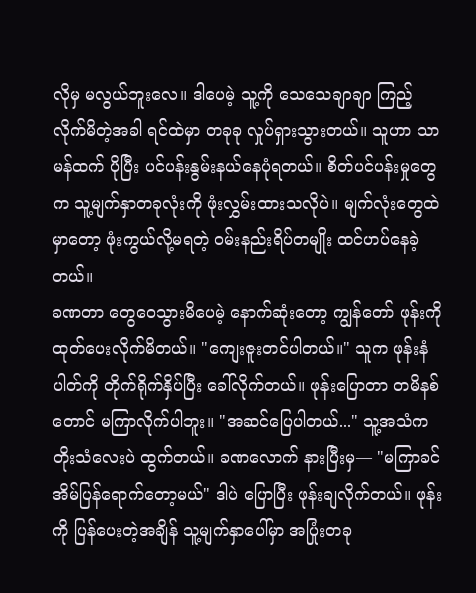လိုမှ မလွယ်ဘူးလေ။ ဒါပေမဲ့ သူ့ကို သေသေချာချာ ကြည့်လိုက်မိတဲ့အခါ ရင်ထဲမှာ တခုခု လှုပ်ရှားသွားတယ်။ သူဟာ သာမန်ထက် ပိုပြီး ပင်ပန်းနွမ်းနယ်နေပုံရတယ်။ စိတ်ပင်ပန်းမှုတွေက သူ့မျက်နှာတခုလုံးကို ဖုံးလွှမ်းထားသလိုပဲ။ မျက်လုံးတွေထဲမှာတော့ ဖုံးကွယ်လို့မရတဲ့ ဝမ်းနည်းရိပ်တမျိုး ထင်ဟပ်နေခဲ့တယ်။
ခဏတာ တွေဝေသွားမိပေမဲ့ နောက်ဆုံးတော့ ကျွန်တော် ဖုန်းကို ထုတ်ပေးလိုက်မိတယ်။ "ကျေးဇူးတင်ပါတယ်။" သူက ဖုန်းနံပါတ်ကို တိုက်ရိုက်နှိပ်ပြီး ခေါ်လိုက်တယ်။ ဖုန်းပြောတာ တမိနစ်တောင် မကြာလိုက်ပါဘူး။ "အဆင်ပြေပါတယ်..." သူ့အသံက တိုးသံလေးပဲ ထွက်တယ်။ ခဏလောက် နားပြီးမှ— "မကြာခင် အိမ်ပြန်ရောက်တော့မယ်" ဒါပဲ ပြောပြီး ဖုန်းချလိုက်တယ်။ ဖုန်းကို ပြန်ပေးတဲ့အချိန် သူ့မျက်နှာပေါ်မှာ အပြုံးတခု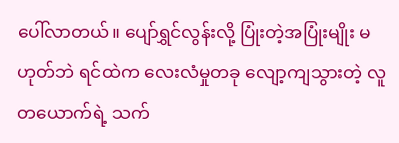ပေါ်လာတယ်။ ပျော်ရွှင်လွန်းလို့ ပြုံးတဲ့အပြုံးမျိုး မဟုတ်ဘဲ ရင်ထဲက လေးလံမှုတခု လျော့ကျသွားတဲ့ လူတယောက်ရဲ့ သက်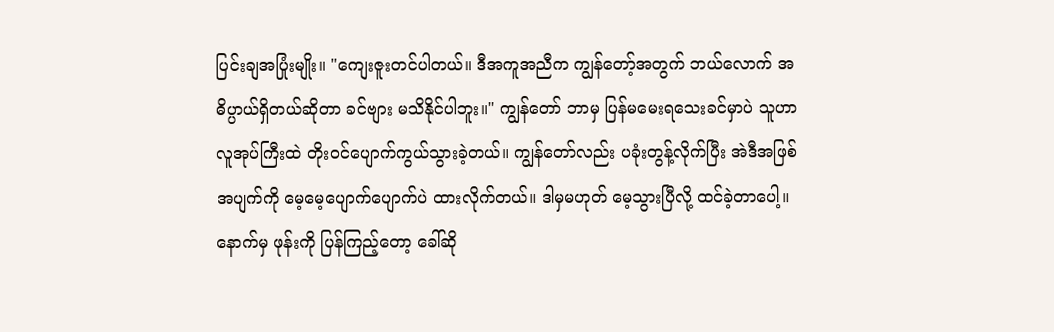ပြင်းချအပြုံးမျိုး။ "ကျေးဇူးတင်ပါတယ်။ ဒီအကူအညီက ကျွန်တော့်အတွက် ဘယ်လောက် အဓိပ္ပာယ်ရှိတယ်ဆိုတာ ခင်ဗျား မသိနိုင်ပါဘူး။" ကျွန်တော် ဘာမှ ပြန်မမေးရသေးခင်မှာပဲ သူဟာ လူအုပ်ကြီးထဲ တိုးဝင်ပျောက်ကွယ်သွားခဲ့တယ်။ ကျွန်တော်လည်း ပခုံးတွန့်လိုက်ပြီး အဲဒီအဖြစ်အပျက်ကို မေ့မေ့ပျောက်ပျောက်ပဲ ထားလိုက်တယ်။ ဒါမှမဟုတ် မေ့သွားပြီလို့ ထင်ခဲ့တာပေါ့။
နောက်မှ ဖုန်းကို ပြန်ကြည့်တော့ ခေါ်ဆို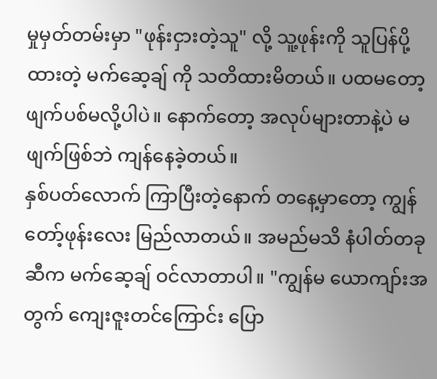မှုမှတ်တမ်းမှာ "ဖုန်းငှားတဲ့သူ" လို့ သူ့ဖုန်းကို သူပြန်ပို့ထားတဲ့ မက်ဆေ့ချ် ကို သတိထားမိတယ်။ ပထမတော့ ဖျက်ပစ်မလို့ပါပဲ။ နောက်တော့ အလုပ်များတာနဲ့ပဲ မဖျက်ဖြစ်ဘဲ ကျန်နေခဲ့တယ်။
နှစ်ပတ်လောက် ကြာပြီးတဲ့နောက် တနေ့မှာတော့ ကျွန်တော့်ဖုန်းလေး မြည်လာတယ်။ အမည်မသိ နံပါတ်တခုဆီက မက်ဆေ့ချ် ဝင်လာတာပါ။ "ကျွန်မ ယောကျာ်းအတွက် ကျေးဇူးတင်ကြောင်း ပြော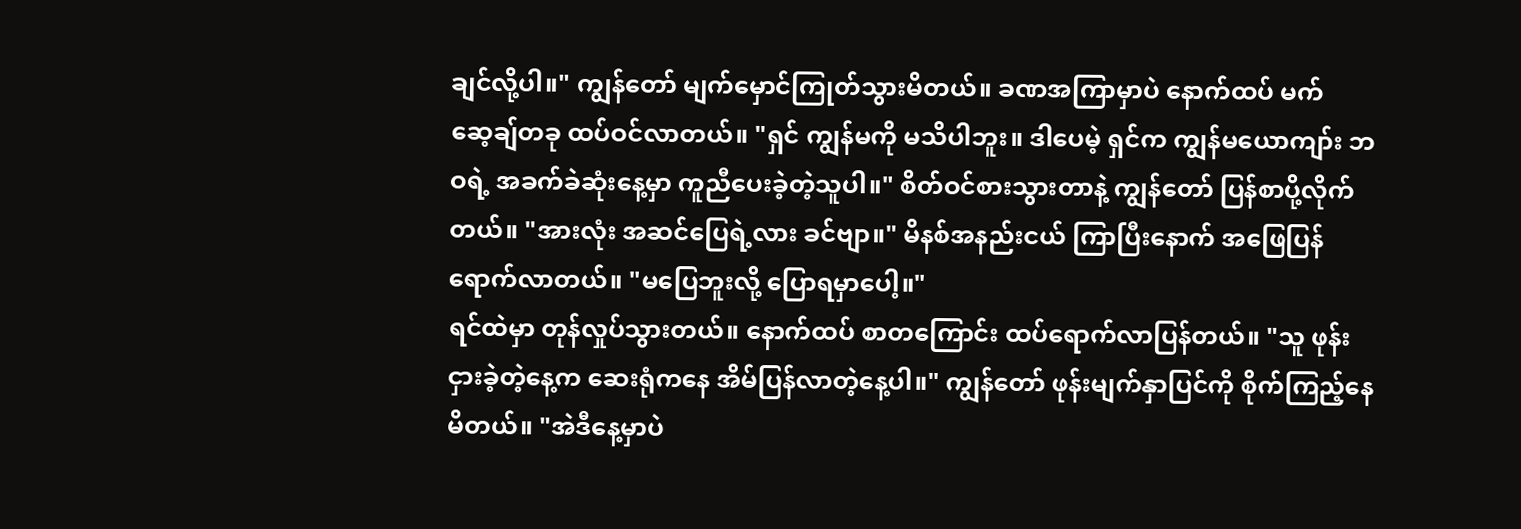ချင်လို့ပါ။" ကျွန်တော် မျက်မှောင်ကြုတ်သွားမိတယ်။ ခဏအကြာမှာပဲ နောက်ထပ် မက်ဆေ့ချ်တခု ထပ်ဝင်လာတယ်။ "ရှင် ကျွန်မကို မသိပါဘူး။ ဒါပေမဲ့ ရှင်က ကျွန်မယောကျာ်း ဘဝရဲ့ အခက်ခဲဆုံးနေ့မှာ ကူညီပေးခဲ့တဲ့သူပါ။" စိတ်ဝင်စားသွားတာနဲ့ ကျွန်တော် ပြန်စာပို့လိုက်တယ်။ "အားလုံး အဆင်ပြေရဲ့လား ခင်ဗျာ။" မိနစ်အနည်းငယ် ကြာပြီးနောက် အဖြေပြန်ရောက်လာတယ်။ "မပြေဘူးလို့ ပြောရမှာပေါ့။"
ရင်ထဲမှာ တုန်လှုပ်သွားတယ်။ နောက်ထပ် စာတကြောင်း ထပ်ရောက်လာပြန်တယ်။ "သူ ဖုန်းငှားခဲ့တဲ့နေ့က ဆေးရုံကနေ အိမ်ပြန်လာတဲ့နေ့ပါ။" ကျွန်တော် ဖုန်းမျက်နှာပြင်ကို စိုက်ကြည့်နေမိတယ်။ "အဲဒီနေ့မှာပဲ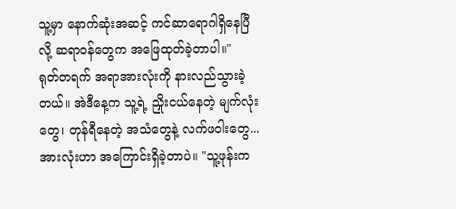သူ့မှာ နောက်ဆုံးအဆင့် ကင်ဆာရောဂါရှိနေပြီလို့ ဆရာဝန်တွေက အဖြေထုတ်ခဲ့တာပါ။"
ရုတ်တရက် အရာအားလုံးကို နားလည်သွားခဲ့တယ်။ အဲဒီနေ့က သူ့ရဲ့ ညှိုးငယ်နေတဲ့ မျက်လုံးတွေ၊ တုန်ရီနေတဲ့ အသံတွေနဲ့ လက်ဖဝါးတွေ... အားလုံးဟာ အကြောင်းရှိခဲ့တာပဲ။ "သူ့ဖုန်းက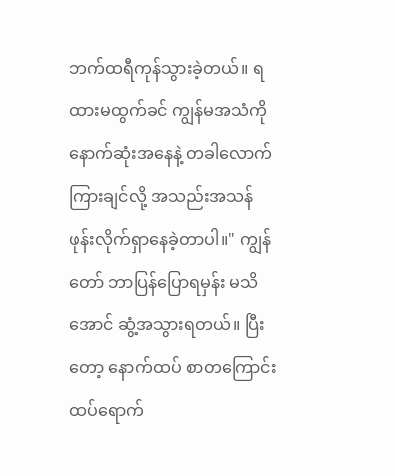ဘက်ထရီကုန်သွားခဲ့တယ်။ ရထားမထွက်ခင် ကျွန်မအသံကို နောက်ဆုံးအနေနဲ့ တခါလောက် ကြားချင်လို့ အသည်းအသန် ဖုန်းလိုက်ရှာနေခဲ့တာပါ။" ကျွန်တော် ဘာပြန်ပြောရမှန်း မသိအောင် ဆွံ့အသွားရတယ်။ ပြီးတော့ နောက်ထပ် စာတကြောင်း ထပ်ရောက်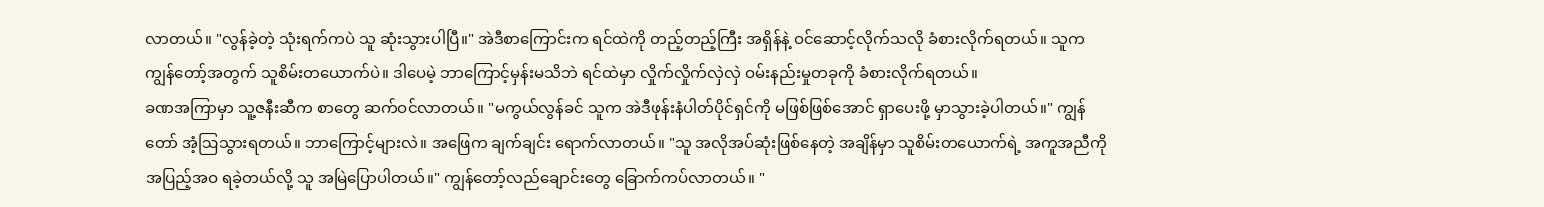လာတယ်။ "လွန်ခဲ့တဲ့ သုံးရက်ကပဲ သူ ဆုံးသွားပါပြီ။" အဲဒီစာကြောင်းက ရင်ထဲကို တည့်တည့်ကြီး အရှိန်နဲ့ ဝင်ဆောင့်လိုက်သလို ခံစားလိုက်ရတယ်။ သူက ကျွန်တော့်အတွက် သူစိမ်းတယောက်ပဲ။ ဒါပေမဲ့ ဘာကြောင့်မှန်းမသိဘဲ ရင်ထဲမှာ လှိုက်လှိုက်လှဲလှဲ ဝမ်းနည်းမှုတခုကို ခံစားလိုက်ရတယ်။
ခဏအကြာမှာ သူ့ဇနီးဆီက စာတွေ ဆက်ဝင်လာတယ်။ "မကွယ်လွန်ခင် သူက အဲဒီဖုန်းနံပါတ်ပိုင်ရှင်ကို မဖြစ်ဖြစ်အောင် ရှာပေးဖို့ မှာသွားခဲ့ပါတယ်။" ကျွန်တော် အံ့ဩသွားရတယ်။ ဘာကြောင့်များလဲ။ အဖြေက ချက်ချင်း ရောက်လာတယ်။ "သူ အလိုအပ်ဆုံးဖြစ်နေတဲ့ အချိန်မှာ သူစိမ်းတယောက်ရဲ့ အကူအညီကို အပြည့်အဝ ရခဲ့တယ်လို့ သူ အမြဲပြောပါတယ်။" ကျွန်တော့်လည်ချောင်းတွေ ခြောက်ကပ်လာတယ်။ "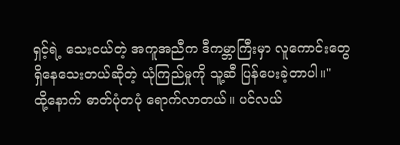ရှင့်ရဲ့ သေးငယ်တဲ့ အကူအညီက ဒီကမ္ဘာကြီးမှာ လူကောင်းတွေ ရှိနေသေးတယ်ဆိုတဲ့ ယုံကြည်မှုကို သူ့ဆီ ပြန်ပေးခဲ့တာပါ။"
ထို့နောက် ဓာတ်ပုံတပုံ ရောက်လာတယ်။ ပင်လယ်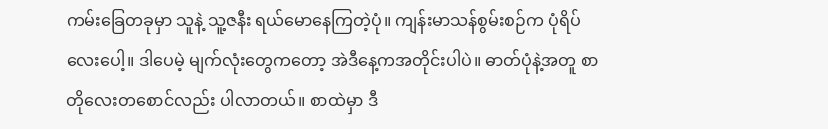ကမ်းခြေတခုမှာ သူနဲ့ သူ့ဇနီး ရယ်မောနေကြတဲ့ပုံ။ ကျန်းမာသန်စွမ်းစဉ်က ပုံရိပ်လေးပေါ့။ ဒါပေမဲ့ မျက်လုံးတွေကတော့ အဲဒီနေ့ကအတိုင်းပါပဲ။ ဓာတ်ပုံနဲ့အတူ စာတိုလေးတစောင်လည်း ပါလာတယ်။ စာထဲမှာ ဒီ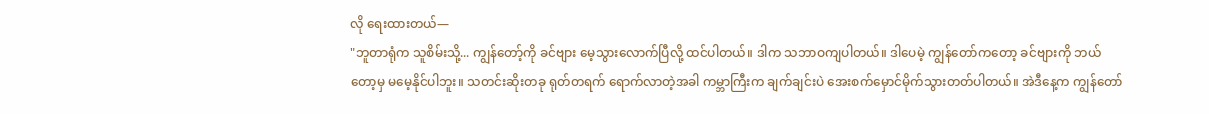လို ရေးထားတယ်—
"ဘူတာရုံက သူစိမ်းသို့... ကျွန်တော့်ကို ခင်ဗျား မေ့သွားလောက်ပြီလို့ ထင်ပါတယ်။ ဒါက သဘာဝကျပါတယ်။ ဒါပေမဲ့ ကျွန်တော်ကတော့ ခင်ဗျားကို ဘယ်တော့မှ မမေ့နိုင်ပါဘူး။ သတင်းဆိုးတခု ရုတ်တရက် ရောက်လာတဲ့အခါ ကမ္ဘာကြီးက ချက်ချင်းပဲ အေးစက်မှောင်မိုက်သွားတတ်ပါတယ်။ အဲဒီနေ့က ကျွန်တော်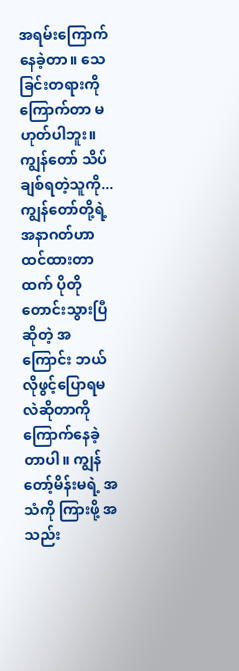အရမ်းကြောက်နေခဲ့တာ။ သေခြင်းတရားကို ကြောက်တာ မဟုတ်ပါဘူး။ ကျွန်တော် သိပ်ချစ်ရတဲ့သူကို... ကျွန်တော်တို့ရဲ့ အနာဂတ်ဟာ ထင်ထားတာထက် ပိုတိုတောင်းသွားပြီဆိုတဲ့ အကြောင်း ဘယ်လိုဖွင့်ပြောရမလဲဆိုတာကို ကြောက်နေခဲ့တာပါ။ ကျွန်တော့်မိန်းမရဲ့ အသံကို ကြားဖို့ အသည်း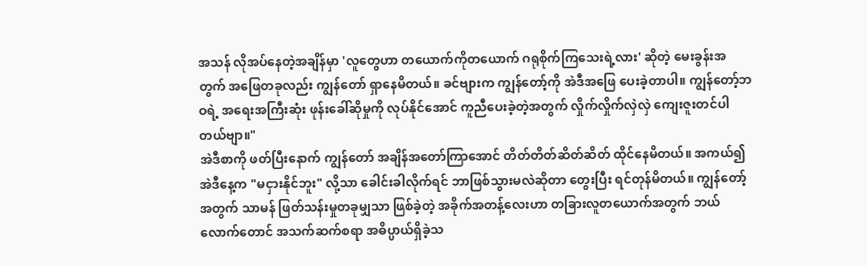အသန် လိုအပ်နေတဲ့အချိန်မှာ 'လူတွေဟာ တယောက်ကိုတယောက် ဂရုစိုက်ကြသေးရဲ့လား' ဆိုတဲ့ မေးခွန်းအတွက် အဖြေတခုလည်း ကျွန်တော် ရှာနေမိတယ်။ ခင်ဗျားက ကျွန်တော့်ကို အဲဒီအဖြေ ပေးခဲ့တာပါ။ ကျွန်တော့်ဘဝရဲ့ အရေးအကြီးဆုံး ဖုန်းခေါ်ဆိုမှုကို လုပ်နိုင်အောင် ကူညီပေးခဲ့တဲ့အတွက် လှိုက်လှိုက်လှဲလှဲ ကျေးဇူးတင်ပါတယ်ဗျာ။"
အဲဒီစာကို ဖတ်ပြီးနောက် ကျွန်တော် အချိန်အတော်ကြာအောင် တိတ်တိတ်ဆိတ်ဆိတ် ထိုင်နေမိတယ်။ အကယ်၍ အဲဒီနေ့က "မငှားနိုင်ဘူး" လို့သာ ခေါင်းခါလိုက်ရင် ဘာဖြစ်သွားမလဲဆိုတာ တွေးပြီး ရင်တုန်မိတယ်။ ကျွန်တော့်အတွက် သာမန် ဖြတ်သန်းမှုတခုမျှသာ ဖြစ်ခဲ့တဲ့ အခိုက်အတန့်လေးဟာ တခြားလူတယောက်အတွက် ဘယ်လောက်တောင် အသက်ဆက်စရာ အဓိပ္ပာယ်ရှိခဲ့သ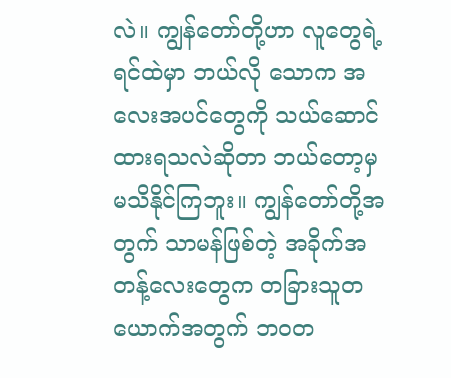လဲ။ ကျွန်တော်တို့ဟာ လူတွေရဲ့ ရင်ထဲမှာ ဘယ်လို သောက အလေးအပင်တွေကို သယ်ဆောင်ထားရသလဲဆိုတာ ဘယ်တော့မှ မသိနိုင်ကြဘူး။ ကျွန်တော်တို့အတွက် သာမန်ဖြစ်တဲ့ အခိုက်အတန့်လေးတွေက တခြားသူတယောက်အတွက် ဘဝတ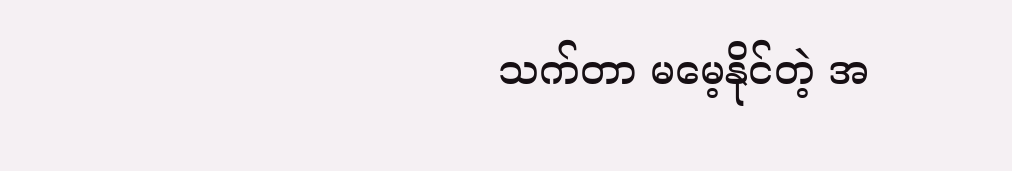သက်တာ မမေ့နိုင်တဲ့ အ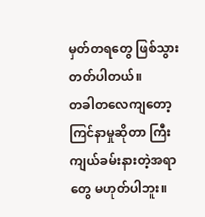မှတ်တရတွေ ဖြစ်သွားတတ်ပါတယ်။
တခါတလေကျတော့ ကြင်နာမှုဆိုတာ ကြီးကျယ်ခမ်းနားတဲ့အရာတွေ မဟုတ်ပါဘူး။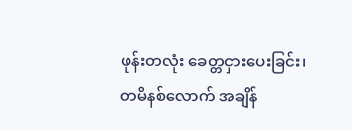ဖုန်းတလုံး ခေတ္တငှားပေးခြင်း၊ တမိနစ်လောက် အချိန်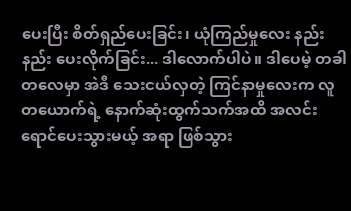ပေးပြီး စိတ်ရှည်ပေးခြင်း၊ ယုံကြည်မှုလေး နည်းနည်း ပေးလိုက်ခြင်း... ဒါလောက်ပါပဲ။ ဒါပေမဲ့ တခါတလေမှာ အဲဒီ သေးငယ်လှတဲ့ ကြင်နာမှုလေးက လူတယောက်ရဲ့ နောက်ဆုံးထွက်သက်အထိ အလင်းရောင်ပေးသွားမယ့် အရာ ဖြစ်သွား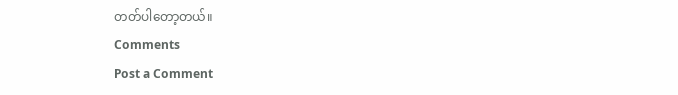တတ်ပါတော့တယ်။
Comments
Post a Comment